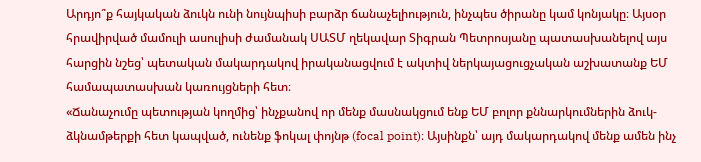Արդյո՞ք հայկական ձուկն ունի նույնպիսի բարձր ճանաչելիություն, ինչպես ծիրանը կամ կոնյակը։ Այսօր հրավիրված մամուլի ասուլիսի ժամանակ ՍԱՏՄ ղեկավար Տիգրան Պետրոսյանը պատասխանելով այս հարցին նշեց՝ պետական մակարդակով իրականացվում է ակտիվ ներկայացուցչական աշխատանք ԵՄ համապատասխան կառույցների հետ։
«Ճանաչումը պետության կողմից՝ ինչքանով որ մենք մասնակցում ենք ԵՄ բոլոր քննարկումներին ձուկ-ձկնամթերքի հետ կապված, ունենք ֆոկալ փոյնթ (focal point)։ Այսինքն՝ այդ մակարդակով մենք ամեն ինչ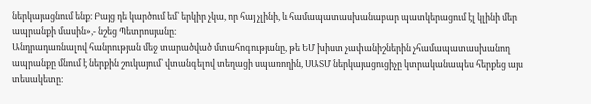ներկայացնում ենք։ Բայց դե կարծում եմ՝ երկիր չկա, որ հայ չլինի, և համապատասխանաբար պատկերացում էլ կլինի մեր ապրանքի մասին»,- նշեց Պետրոսյանը։
Անդրադառնալով հանրության մեջ տարածված մտահոգությանը, թե ԵՄ խիստ չափանիշներին չհամապատասխանող ապրանքը մնում է ներքին շուկայում՝ վտանգելով տեղացի սպառողին, ՍԱՏՄ ներկայացուցիչը կտրականապես հերքեց այս տեսակետը։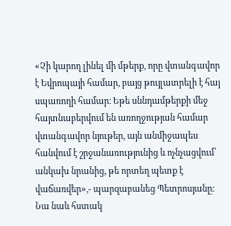«Չի կարող լինել մի մթերք, որը վտանգավոր է Եվրոպայի համար, բայց թույլատրելի է հայ սպառողի համար։ Եթե սննդամթերքի մեջ հայտնաբերվում են առողջության համար վտանգավոր նյութեր, այն անմիջապես հանվում է շրջանառությունից և ոչնչացվում՝ անկախ նրանից, թե որտեղ պետք է վաճառվեր»,- պարզաբանեց Պետրոսյանը։
Նա նաև հստակ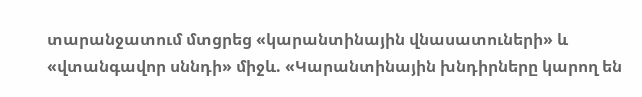տարանջատում մտցրեց «կարանտինային վնասատուների» և «վտանգավոր սննդի» միջև. «Կարանտինային խնդիրները կարող են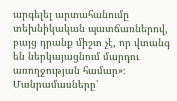արգելել արտահանումը տեխնիկական պատճառներով, բայց դրանք միշտ չէ, որ վտանգ են ներկայացնում մարդու առողջության համար»։
Մանրամասները՝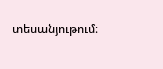տեսանյութում։